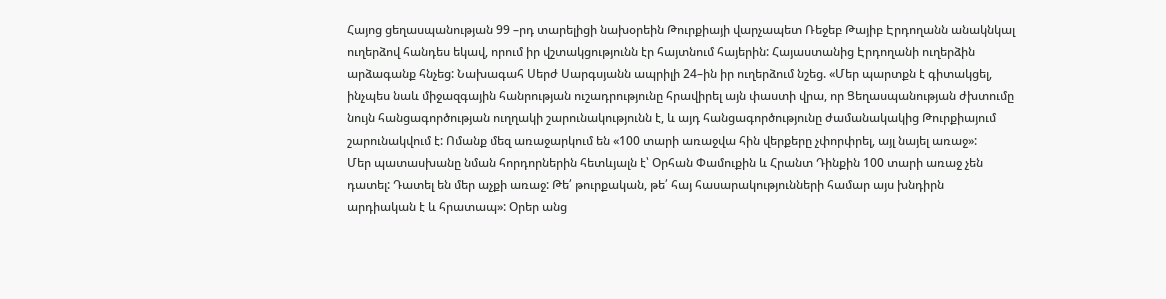Հայոց ցեղասպանության 99 –րդ տարելիցի նախօրեին Թուրքիայի վարչապետ Ռեջեբ Թայիբ Էրդողանն անակնկալ ուղերձով հանդես եկավ, որում իր վշտակցությունն էր հայտնում հայերին: Հայաստանից Էրդողանի ուղերձին արձագանք հնչեց: Նախագահ Սերժ Սարգսյանն ապրիլի 24–ին իր ուղերձում նշեց. «Մեր պարտքն է գիտակցել, ինչպես նաև միջազգային հանրության ուշադրությունը հրավիրել այն փաստի վրա, որ Ցեղասպանության ժխտումը նույն հանցագործության ուղղակի շարունակությունն է, և այդ հանցագործությունը ժամանակակից Թուրքիայում շարունակվում է: Ոմանք մեզ առաջարկում են «100 տարի առաջվա հին վերքերը չփորփրել, այլ նայել առաջ»:
Մեր պատասխանը նման հորդորներին հետևյալն է՝ Օրհան Փամուքին և Հրանտ Դինքին 100 տարի առաջ չեն դատել: Դատել են մեր աչքի առաջ: Թե՛ թուրքական, թե՛ հայ հասարակությունների համար այս խնդիրն արդիական է և հրատապ»: Օրեր անց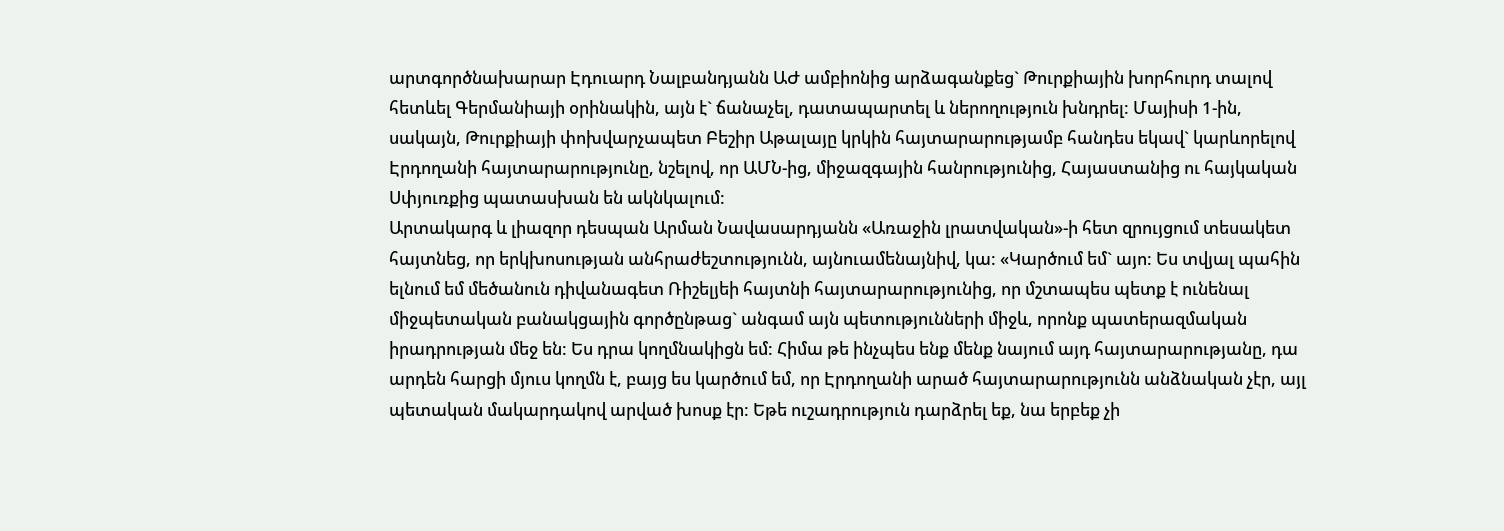արտգործնախարար Էդուարդ Նալբանդյանն ԱԺ ամբիոնից արձագանքեց` Թուրքիային խորհուրդ տալով հետևել Գերմանիայի օրինակին, այն է` ճանաչել, դատապարտել և ներողություն խնդրել: Մայիսի 1-ին, սակայն, Թուրքիայի փոխվարչապետ Բեշիր Աթալայը կրկին հայտարարությամբ հանդես եկավ` կարևորելով Էրդողանի հայտարարությունը, նշելով, որ ԱՄՆ-ից, միջազգային հանրությունից, Հայաստանից ու հայկական Սփյուռքից պատասխան են ակնկալում:
Արտակարգ և լիազոր դեսպան Արման Նավասարդյանն «Առաջին լրատվական»-ի հետ զրույցում տեսակետ հայտնեց, որ երկխոսության անհրաժեշտությունն, այնուամենայնիվ, կա: «Կարծում եմ` այո: Ես տվյալ պահին ելնում եմ մեծանուն դիվանագետ Ռիշելյեի հայտնի հայտարարությունից, որ մշտապես պետք է ունենալ միջպետական բանակցային գործընթաց` անգամ այն պետությունների միջև, որոնք պատերազմական իրադրության մեջ են: Ես դրա կողմնակիցն եմ: Հիմա թե ինչպես ենք մենք նայում այդ հայտարարությանը, դա արդեն հարցի մյուս կողմն է, բայց ես կարծում եմ, որ Էրդողանի արած հայտարարությունն անձնական չէր, այլ պետական մակարդակով արված խոսք էր: Եթե ուշադրություն դարձրել եք, նա երբեք չի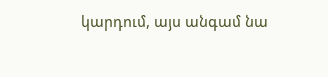կարդում, այս անգամ նա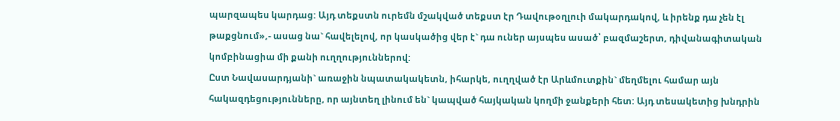պարզապես կարդաց: Այդ տեքստն ուրեմն մշակված տեքստ էր Դավութօղլուի մակարդակով, և իրենք դա չեն էլ թաքցնում»,- ասաց նա` հավելելով, որ կասկածից վեր է` դա ուներ այսպես ասած՝ բազմաշերտ, դիվանագիտական կոմբինացիա մի քանի ուղղություններով:
Ըստ Նավասարդյանի` առաջին նպատակակետն, իհարկե, ուղղված էր Արևմուտքին` մեղմելու համար այն հակազդեցությունները, որ այնտեղ լինում են` կապված հայկական կողմի ջանքերի հետ: Այդ տեսակետից խնդրին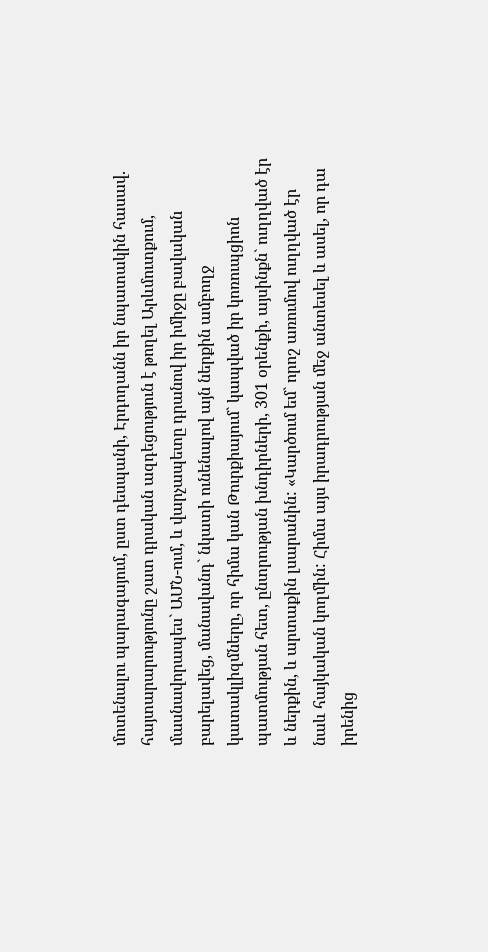մոտենալու պարագայում, ըստ դեսպանի, Էրդողանն իր նպատակին հասավ. հայտարարությունը շատ դրական ազդեցություն է թողել Արևմուտքում, մասնավորապես` ԱՄՆ-ում, և վարչապետը դրանով իր իմիջը բավական բարելավեց, մանավանդ` նկատի ունենալով այն ներքին ամբողջ կատակլիզմները, որ հիմա կան Թուրքիայում` կապված իր կոռուպցիոն պատմության հետ, ընտրության խնդիրների, 301 օրենքի, այսինքն` ուղղված էր և ներքին, և արտաքին լսարանին: «Կարծում եմ` որոշ առումով ուղղված էր նաև հայկական կողմին: Հիմա այս իրադրության մեջ անտեսել և ասել, որ դա իրենից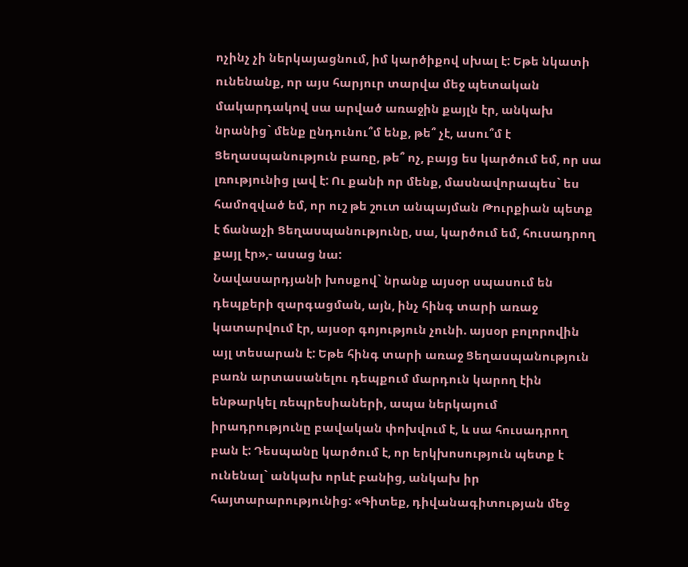ոչինչ չի ներկայացնում, իմ կարծիքով սխալ է: Եթե նկատի ունենանք, որ այս հարյուր տարվա մեջ պետական մակարդակով սա արված առաջին քայլն էր, անկախ նրանից` մենք ընդունու՞մ ենք, թե՞ չէ, ասու՞մ է Ցեղասպանություն բառը, թե՞ ոչ, բայց ես կարծում եմ, որ սա լռությունից լավ է: Ու քանի որ մենք, մասնավորապես` ես համոզված եմ, որ ուշ թե շուտ անպայման Թուրքիան պետք է ճանաչի Ցեղասպանությունը, սա, կարծում եմ, հուսադրող քայլ էր»,- ասաց նա:
Նավասարդյանի խոսքով` նրանք այսօր սպասում են դեպքերի զարգացման, այն, ինչ հինգ տարի առաջ կատարվում էր, այսօր գոյություն չունի. այսօր բոլորովին այլ տեսարան է: Եթե հինգ տարի առաջ Ցեղասպանություն բառն արտասանելու դեպքում մարդուն կարող էին ենթարկել ռեպրեսիաների, ապա ներկայում իրադրությունը բավական փոխվում է, և սա հուսադրող բան է: Դեսպանը կարծում է, որ երկխոսություն պետք է ունենալ` անկախ որևէ բանից, անկախ իր հայտարարությունից: «Գիտեք, դիվանագիտության մեջ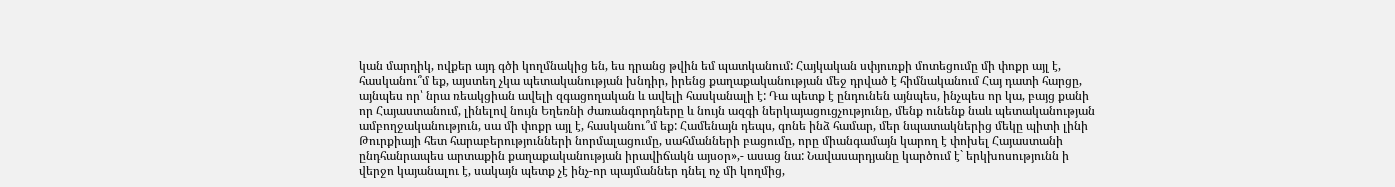կան մարդիկ, ովքեր այդ գծի կողմնակից են, ես դրանց թվին եմ պատկանում: Հայկական սփյուռքի մոտեցումը մի փոքր այլ է, հասկանու՞մ եք, այստեղ չկա պետականության խնդիր, իրենց քաղաքականության մեջ դրված է հիմնականում Հայ դատի հարցը, այնպես որ՝ նրա ռեակցիան ավելի զգացողական և ավելի հասկանալի է: Դա պետք է ընդունեն այնպես, ինչպես որ կա, բայց քանի որ Հայաստանում, լինելով նույն Եղեռնի ժառանգորդները և նույն ազգի ներկայացուցչությունը, մենք ունենք նաև պետականության ամբողջականություն, սա մի փոքր այլ է, հասկանու՞մ եք: Համենայն դեպս, գոնե ինձ համար, մեր նպատակներից մեկը պիտի լինի Թուրքիայի հետ հարաբերությունների նորմալացումը, սահմանների բացումը, որը միանգամայն կարող է փոխել Հայաստանի ընդհանրապես արտաքին քաղաքականության իրավիճակն այսօր»,- ասաց նա: Նավասարդյանը կարծում է` երկխոսությունն ի վերջո կայանալու է, սակայն պետք չէ ինչ-որ պայմաններ դնել ոչ մի կողմից,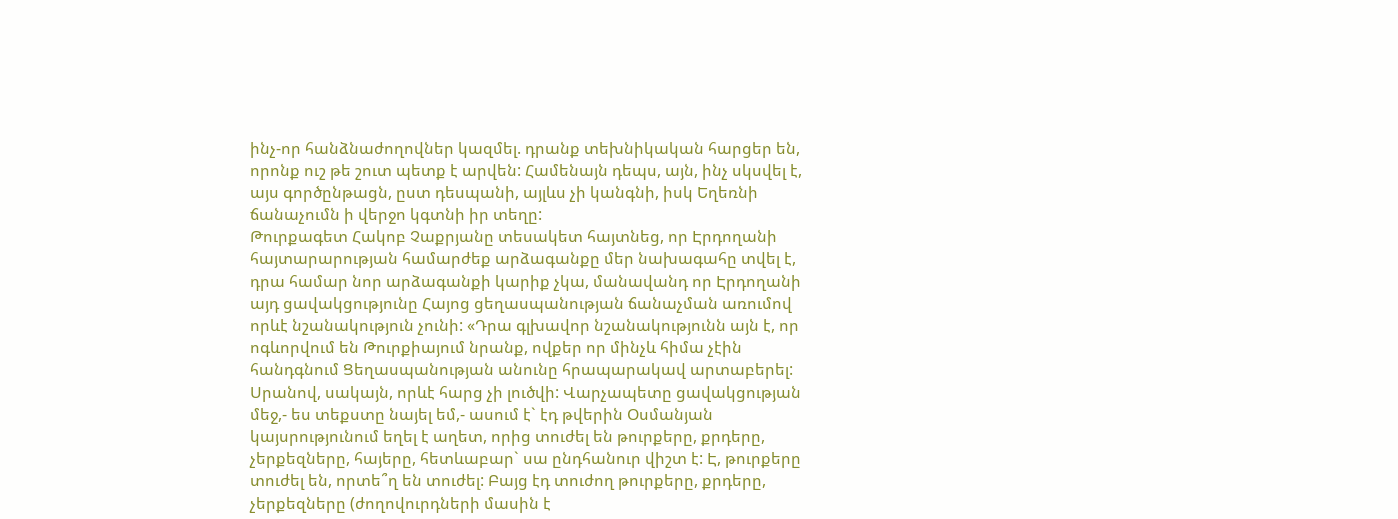ինչ-որ հանձնաժողովներ կազմել. դրանք տեխնիկական հարցեր են, որոնք ուշ թե շուտ պետք է արվեն: Համենայն դեպս, այն, ինչ սկսվել է, այս գործընթացն, ըստ դեսպանի, այլևս չի կանգնի, իսկ Եղեռնի ճանաչումն ի վերջո կգտնի իր տեղը:
Թուրքագետ Հակոբ Չաքրյանը տեսակետ հայտնեց, որ Էրդողանի հայտարարության համարժեք արձագանքը մեր նախագահը տվել է, դրա համար նոր արձագանքի կարիք չկա, մանավանդ որ Էրդողանի այդ ցավակցությունը Հայոց ցեղասպանության ճանաչման առումով որևէ նշանակություն չունի: «Դրա գլխավոր նշանակությունն այն է, որ ոգևորվում են Թուրքիայում նրանք, ովքեր որ մինչև հիմա չէին հանդգնում Ցեղասպանության անունը հրապարակավ արտաբերել: Սրանով, սակայն, որևէ հարց չի լուծվի: Վարչապետը ցավակցության մեջ,- ես տեքստը նայել եմ,- ասում է` էդ թվերին Օսմանյան կայսրությունում եղել է աղետ, որից տուժել են թուրքերը, քրդերը, չերքեզները, հայերը, հետևաբար` սա ընդհանուր վիշտ է: Է, թուրքերը տուժել են, որտե՞ղ են տուժել: Բայց էդ տուժող թուրքերը, քրդերը, չերքեզները (ժողովուրդների մասին է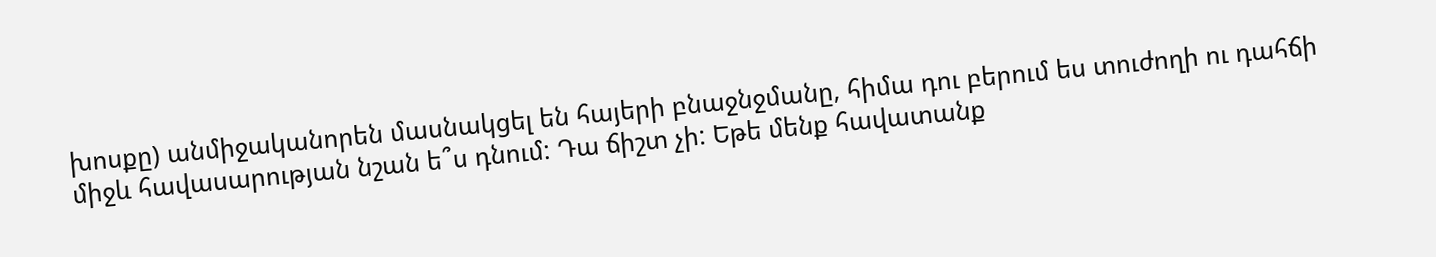խոսքը) անմիջականորեն մասնակցել են հայերի բնաջնջմանը, հիմա դու բերում ես տուժողի ու դահճի միջև հավասարության նշան ե՞ս դնում: Դա ճիշտ չի: Եթե մենք հավատանք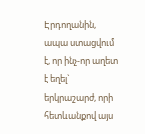Էրդողանին, ապա ստացվում է, որ ինչ-որ աղետ է եղել` երկրաշարժ, որի հետևանքով այս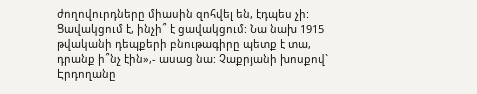ժողովուրդները միասին զոհվել են, էդպես չի: Ցավակցում է, ինչի՞ է ցավակցում: Նա նախ 1915 թվականի դեպքերի բնութագիրը պետք է տա, դրանք ի՞նչ էին»,- ասաց նա: Չաքրյանի խոսքով` Էրդողանը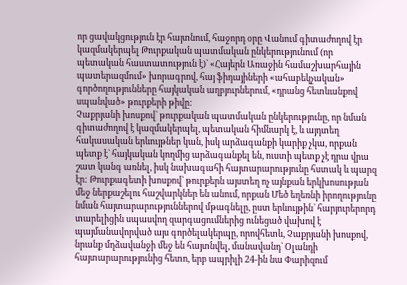որ ցավակցություն էր հայտնում, հաջորդ օրը Վանում գիտաժողով էր կազմակերպել Թուրքական պատմական ընկերությունում (որ պետական հաստատություն է)` «Հայերն Առաջին համաշխարհային պատերազմում» խորագրով, հայ ֆիդայիների «ահաբեկչական» գործողությունները հայկական աղբյուրներում, «դրանց հետևանքով սպանված» թուրքերի թիվը:
Չաքրյանի խոսքով` թուրքական պատմական ընկերությունը, որ նման գիտաժողով է կազմակերպել, պետական հիմնարկ է, և այդտեղ հակասական երևույթներ կան, իսկ արձագանքի կարիք չկա, որքան պետք է` հայկական կողմից արձագանքել են, ուստի պետք չէ դրա վրա շատ կանգ առնել, իսկ նախագահի հայտարարությունը հստակ և պարզ էր: Թուրքագետի խոսքով` թուրքերն այստեղ ոչ այնքան երկխոսության մեջ ներքաշելու հաշվարկներ են անում, որքան Մեծ եղեռնի իրողությունը նման հայտարարություններով մթագնելը, ըստ երևույթին` հարյուրերորդ տարելիցին սպասվող զարգացումներից ունեցած վախով է պայմանավորված այս գործելակերպը, որովհետև, Չաքրյանի խոսքով, նրանք մղձավանջի մեջ են հայտնվել, մանավանդ` Օլանդի հայտարարությունից հետո, երբ ապրիլի 24-ին նա Փարիզում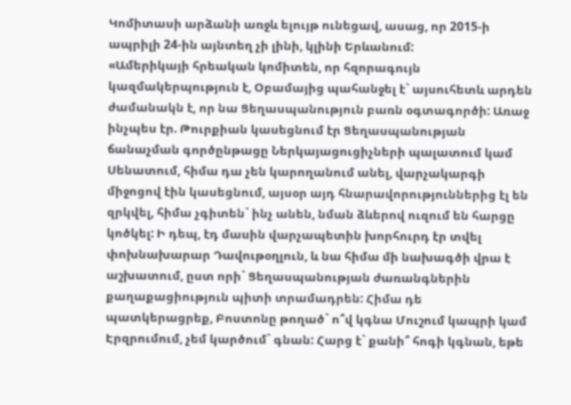Կոմիտասի արձանի առջև ելույթ ունեցավ, ասաց, որ 2015-ի ապրիլի 24-ին այնտեղ չի լինի, կլինի Երևանում:
«Ամերիկայի հրեական կոմիտեն, որ հզորագույն կազմակերպություն է, Օբամայից պահանջել է` այսուհետև արդեն ժամանակն է, որ նա Ցեղասպանություն բառն օգտագործի: Առաջ ինչպես էր. Թուրքիան կասեցնում էր Ցեղասպանության ճանաչման գործընթացը Ներկայացուցիչների պալատում կամ Սենատում, հիմա դա չեն կարողանում անել, վարչակարգի միջոցով էին կասեցնում, այսօր այդ հնարավորություններից էլ են զրկվել, հիմա չգիտեն` ինչ անեն, նման ձևերով ուզում են հարցը կոծկել: Ի դեպ, էդ մասին վարչապետին խորհուրդ էր տվել փոխնախարար Դավութօղլուն, և նա հիմա մի նախագծի վրա է աշխատում, ըստ որի` Ցեղասպանության ժառանգներին քաղաքացիություն պիտի տրամադրեն: Հիմա դե պատկերացրեք, Բոստոնը թողած` ո՞վ կգնա Մուշում կապրի կամ Էրզրումում, չեմ կարծում` գնան: Հարց է` քանի՞ հոգի կգնան, եթե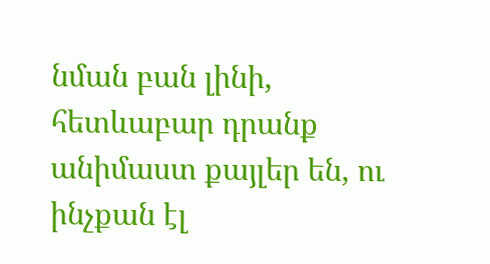նման բան լինի, հետևաբար դրանք անիմաստ քայլեր են, ու ինչքան էլ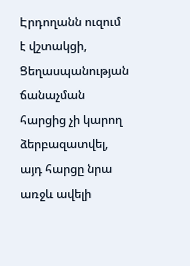Էրդողանն ուզում է վշտակցի, Ցեղասպանության ճանաչման հարցից չի կարող ձերբազատվել, այդ հարցը նրա առջև ավելի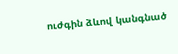ուժգին ձևով կանգնած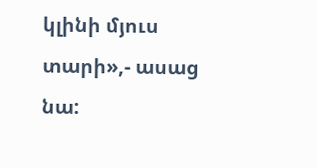կլինի մյուս տարի»,- ասաց նա: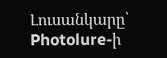Լուսանկարը՝ Photolure-ի